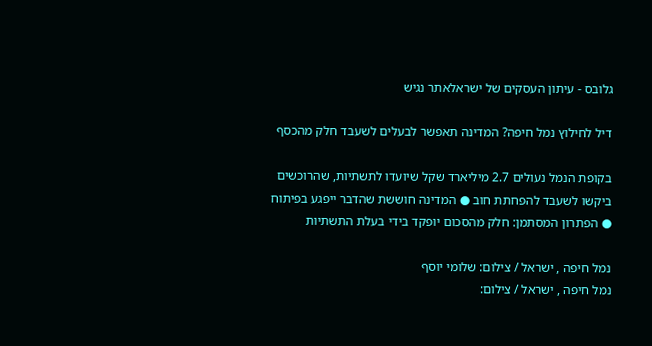גלובס - עיתון העסקים של ישראלאתר נגיש

דיל לחילוץ נמל חיפה? המדינה תאפשר לבעלים לשעבד חלק מהכסף

בקופת הנמל נעולים 2.7 מיליארד שקל שיועדו לתשתיות, שהרוכשים ביקשו לשעבד להפחתת חוב ● המדינה חוששת שהדבר ייפגע בפיתוח ● הפתרון המסתמן: חלק מהסכום יופקד בידי בעלת התשתיות

נמל חיפה , ישראל / צילום: שלומי יוסף
נמל חיפה , ישראל / צילום: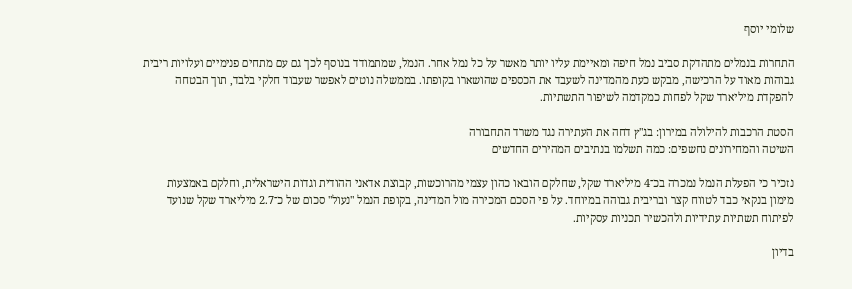שלומי יוסף

התחרות בנמלים מתהדקת סביב נמל חיפה ומאיימת עליו יותר מאשר על כל נמל אחר. הנמל, שמתמודד בנוסף לכך גם עם מתחים פנימיים ועלויות ריבית גבוהות מאוד על הרכישה, מבקש כעת מהמדינה לשעבד את הכספים שהושארו בקופתו. בממשלה נוטים לאפשר שעבוד חלקי בלבד, תוך הבטחה להפקדת מיליארד שקל לפחות כמקדמה לשיפור התשתיות.

הסטת הרכבות להילולה במירון: בג"ץ דחה את העתירה נגד משרד התחבורה
השיטה והמחירונים נחשפים: כמה תשלמו בנתיבים המהירים החדשים

נזכיר כי הפעלת הנמל נמכרה בכ־4 מיליארד שקל, שחלקם הובאו כהון עצמי מהרוכשות, קבוצת אדאני ההודית וגדות הישראלית, וחלקם באמצעות מימון בנקאי כבד לטווח קצר ובריבית גבוהה במיוחד. על פי הסכם המכירה מול המדינה, בקופת הנמל "נעול" סכום של כ־2.7 מיליארד שקל שנועד לפיתוח תשתיות עתידיות ולהכשיר תכניות עסקיות.

בדיון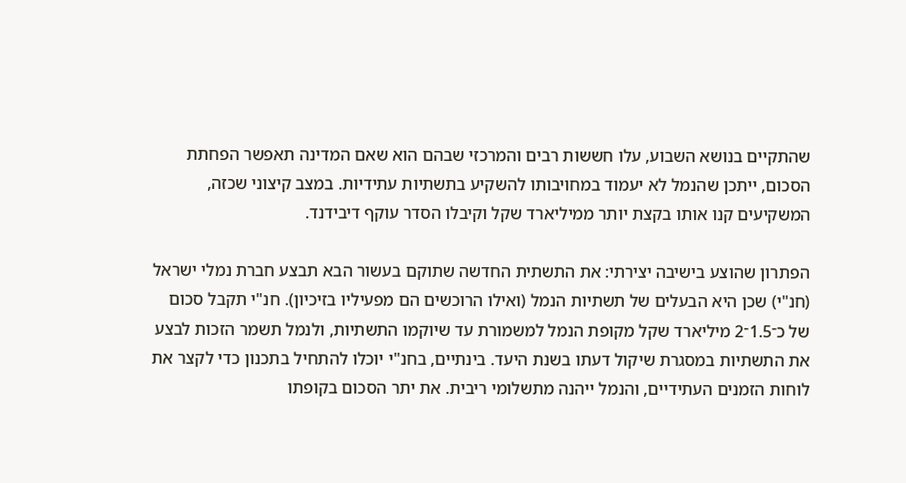שהתקיים בנושא השבוע, עלו חששות רבים והמרכזי שבהם הוא שאם המדינה תאפשר הפחתת הסכום, ייתכן שהנמל לא יעמוד במחויבותו להשקיע בתשתיות עתידיות. במצב קיצוני שכזה, המשקיעים קנו אותו בקצת יותר ממיליארד שקל וקיבלו הסדר עוקף דיבידנד.

הפתרון שהוצע בישיבה יצירתי: את התשתית החדשה שתוקם בעשור הבא תבצע חברת נמלי ישראל (חנ"י) שכן היא הבעלים של תשתיות הנמל (ואילו הרוכשים הם מפעיליו בזיכיון). חנ"י תקבל סכום של כ־1.5־2 מיליארד שקל מקופת הנמל למשמורת עד שיוקמו התשתיות, ולנמל תשמר הזכות לבצע את התשתיות במסגרת שיקול דעתו בשנת היעד. בינתיים, בחנ"י יוכלו להתחיל בתכנון כדי לקצר את לוחות הזמנים העתידיים, והנמל ייהנה מתשלומי ריבית. את יתר הסכום בקופתו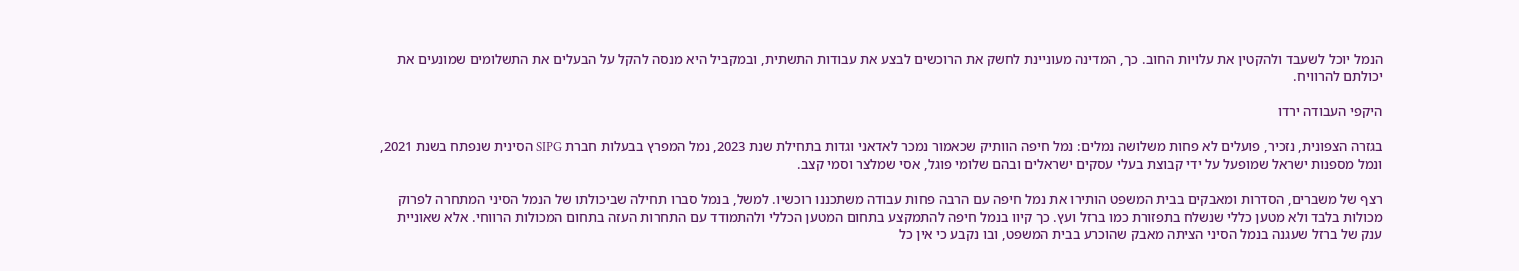הנמל יוכל לשעבד ולהקטין את עלויות החוב. כך, המדינה מעוניינת לחשק את הרוכשים לבצע את עבודות התשתית, ובמקביל היא מנסה להקל על הבעלים את התשלומים שמונעים את יכולתם להרוויח.

היקפי העבודה ירדו

בגזרה הצפונית, נזכיר, פועלים לא פחות משלושה נמלים: נמל חיפה הוותיק שכאמור נמכר לאדאני וגדות בתחילת שנת 2023, נמל המפרץ בבעלות חברת SIPG הסינית שנפתח בשנת 2021, ונמל מספנות ישראל שמופעל על ידי קבוצת בעלי עסקים ישראלים ובהם שלומי פוגל, אסי שמלצר וסמי קצב.

רצף של משברים, הסדרות ומאבקים בבית המשפט הותירו את נמל חיפה עם הרבה פחות עבודה משתכננו רוכשיו. למשל, בנמל סברו תחילה שביכולתו של הנמל הסיני המתחרה לפרוק מכולות בלבד ולא מטען כללי שנשלח בתפזורת כמו ברזל ועץ. כך קיוו בנמל חיפה להתמקצע בתחום המטען הכללי ולהתמודד עם התחרות העזה בתחום המכולות הרווחי. אלא שאוניית ענק של ברזל שעגנה בנמל הסיני הציתה מאבק שהוכרע בבית המשפט, ובו נקבע כי אין כל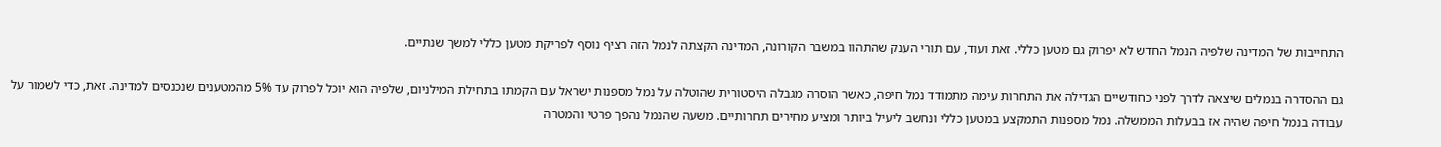התחייבות של המדינה שלפיה הנמל החדש לא יפרוק גם מטען כללי. זאת ועוד, עם תורי הענק שהתהוו במשבר הקורונה, המדינה הקצתה לנמל הזה רציף נוסף לפריקת מטען כללי למשך שנתיים.

גם ההסדרה בנמלים שיצאה לדרך לפני כחודשיים הגדילה את התחרות עימה מתמודד נמל חיפה, כאשר הוסרה מגבלה היסטורית שהוטלה על נמל מספנות ישראל עם הקמתו בתחילת המילניום, שלפיה הוא יוכל לפרוק עד 5% מהמטענים שנכנסים למדינה. זאת, כדי לשמור על עבודה בנמל חיפה שהיה אז בבעלות הממשלה. נמל מספנות התמקצע במטען כללי ונחשב ליעיל ביותר ומציע מחירים תחרותיים. משעה שהנמל נהפך פרטי והמטרה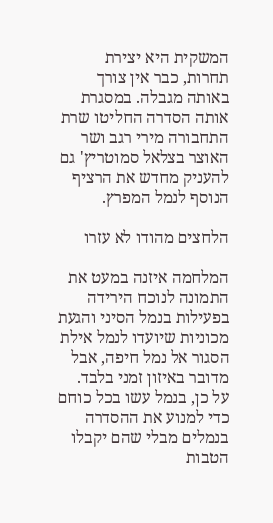המשקית היא יצירת תחרות, כבר אין צורך באותה מגבלה. במסגרת אותה הסדרה החליטו שרת התחבורה מירי רגב ושר האוצר בצלאל סמוטריץ' גם להעניק מחדש את הרציף הנוסף לנמל המפרץ.

הלחצים מהודו לא עזרו

המלחמה איזנה במעט את התמונה לנוכח הירידה בפעילות בנמל הסיני והגעת מכוניות שיועדו לנמל אילת הסגור אל נמל חיפה, אבל מדובר באיזון זמני בלבד. על כן, בנמל עשו בכל כוחם כדי למנוע את ההסדרה בנמלים מבלי שהם יקבלו הטבות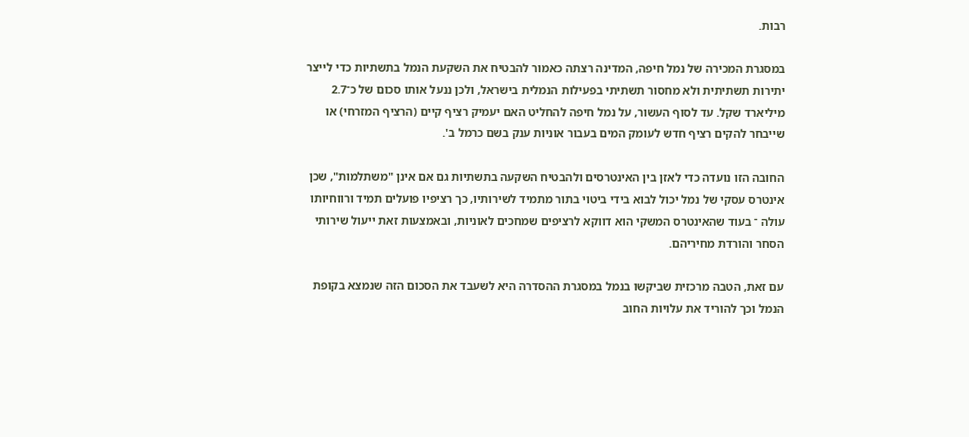רבות.

במסגרת המכירה של נמל חיפה, המדינה רצתה כאמור להבטיח את השקעת הנמל בתשתיות כדי לייצר יתירות תשתיתית ולא מחסור תשתיתי בפעילות הנמלית בישראל, ולכן ננעל אותו סכום של כ־2.7 מיליארד שקל. עד לסוף העשור, על נמל חיפה להחליט האם יעמיק רציף קיים (הרציף המזרחי) או שייבחר להקים רציף חדש לעומק המים בעבור אוניות ענק בשם כרמל ב'.

החובה הזו נועדה כדי לאזן בין האינטרסים ולהבטיח השקעה בתשתיות גם אם אינן "משתלמות", שכן אינטרס עסקי של נמל יכול לבוא בידי ביטוי בתור מתמיד לשירותיו, כך רציפיו פועלים תמיד ורווחיותו עולה ־ בעוד שהאינטרס המשקי הוא דווקא לרציפים שמחכים לאוניות, ובאמצעות זאת ייעול שירותי הסחר והורדת מחיריהם.

עם זאת, הטבה מרכזית שביקשו בנמל במסגרת ההסדרה היא לשעבד את הסכום הזה שנמצא בקופת הנמל וכך להוריד את עלויות החוב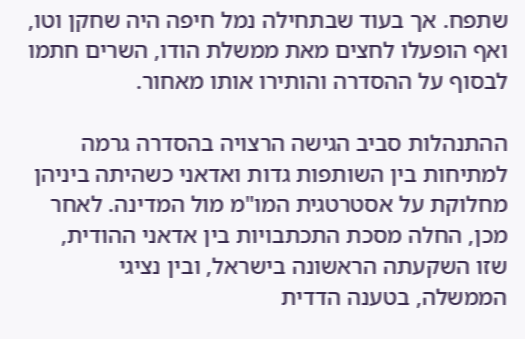שתפח. אך בעוד שבתחילה נמל חיפה היה שחקן וטו, ואף הופעלו לחצים מאת ממשלת הודו, השרים חתמו לבסוף על ההסדרה והותירו אותו מאחור.

ההתנהלות סביב הגישה הרצויה בהסדרה גרמה למתיחות בין השותפות גדות ואדאני כשהיתה ביניהן מחלוקת על אסטרטגית המו"מ מול המדינה. לאחר מכן, החלה מסכת התכתבויות בין אדאני ההודית, שזו השקעתה הראשונה בישראל, ובין נציגי הממשלה, בטענה הדדית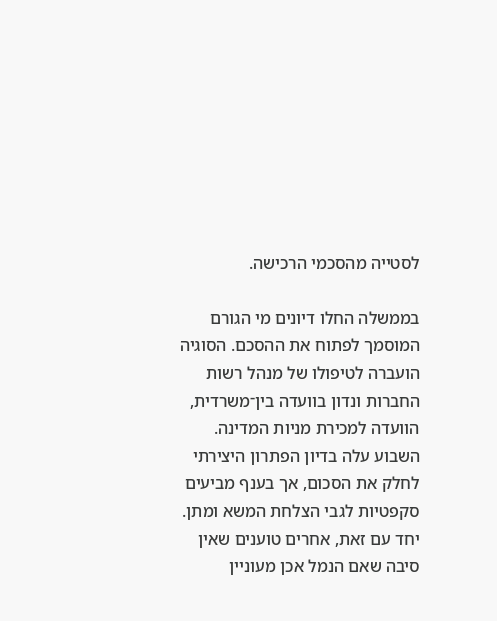לסטייה מהסכמי הרכישה.

בממשלה החלו דיונים מי הגורם המוסמך לפתוח את ההסכם. הסוגיה הועברה לטיפולו של מנהל רשות החברות ונדון בוועדה בין־משרדית, הוועדה למכירת מניות המדינה. השבוע עלה בדיון הפתרון היצירתי לחלק את הסכום, אך בענף מביעים סקפטיות לגבי הצלחת המשא ומתן. יחד עם זאת, אחרים טוענים שאין סיבה שאם הנמל אכן מעוניין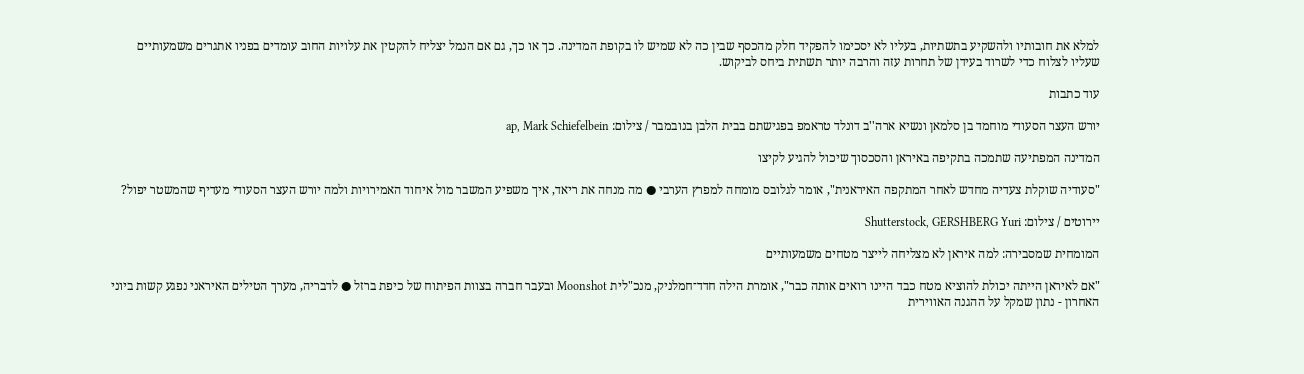למלא את חובותיו ולהשקיע בתשתיות, בעליו לא יסכימו להפקיד חלק מהכסף שבין כה לא שמיש לו בקופת המדינה. כך או כך, גם אם הנמל יצליח להקטין את עלויות החוב עומדים בפניו אתגרים משמעותיים שעליו לצלוח כדי לשרוד בעידן של תחרות עזה והרבה יותר תשתית ביחס לביקוש.

עוד כתבות

יורש העצר הסעודי מוחמד בן סלמאן ונשיא ארה''ב דונלד טראמפ בפגישתם בבית הלבן בנובמבר / צילום: ap, Mark Schiefelbein

המדינה המפתיעה שתמכה בתקיפה באיראן והסכסוך שיכול להגיע לקיצו

"סעודיה שוקלת צעדיה מחדש לאחר המתקפה האיראנית", אומר לגלובס מומחה למפרץ הערבי ● מה מנחה את ריאד, איך משפיע המשבר מול איחוד האמירויות ולמה יורש העצר הסעודי מעדיף שהמשטר יפול?

יירוטים / צילום: Shutterstock, GERSHBERG Yuri

המומחית שמסבירה: למה איראן לא מצליחה לייצר מטחים משמעותיים

"אם לאיראן הייתה יכולת להוציא מטח כבד היינו רואים אותה כבר", אומרת הילה חדד־חמלניק, מנכ"לית Moonshot ובעבר חברה בצוות הפיתוח של כיפת ברזל ● לדבריה, מערך הטילים האיראני נפגע קשות ביוני האחרון - נתון שמקל על ההגנה האווירית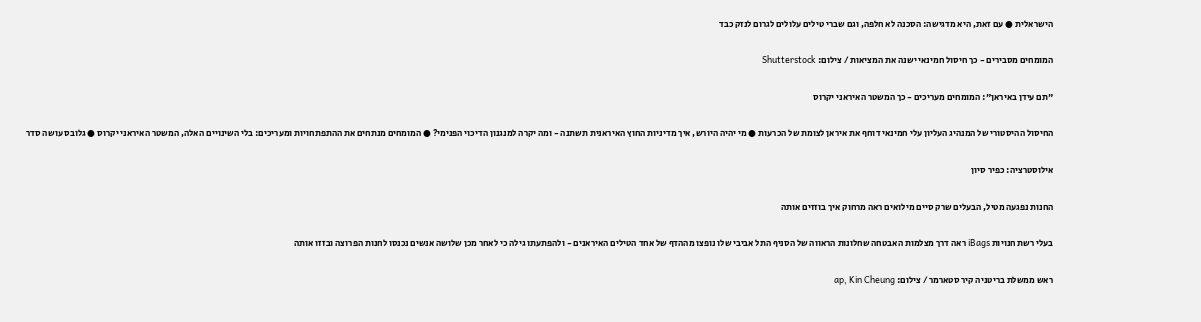הישראלית ● עם זאת, היא מדגישה: הסכנה לא חלפה, וגם שברי טילים עלולים לגרום לנזק כבד

המומחים מסבירים - כך חיסול חמינאי ישנה את המציאות / צילום: Shutterstock

"תם עידן באיראן": המומחים מעריכים - כך המשטר האיראני יקרוס

החיסול ההיסטורי של המנהיג העליון עלי חמינאי דוחף את איראן לצומת של הכרעות ● מי יהיה היורש, איך מדיניות החוץ האיראנית תשתנה - ומה יקרה למנגנון הדיכוי הפנימי? ● המומחים מנתחים את ההתפתחויות ומעריכים: בלי השינויים האלה, המשטר האיראני יקרוס ● גלובס עושה סדר

אילוסטרציה: כפיר סיון

החנות נפגעה מטיל, הבעלים שרק סיים מילואים ראה מרחוק איך בוזזים אותה

בעלי רשת חנויות iBags ראה דרך מצלמות האבטחה שחלונות הראווה של הסניף התל אביבי שלו נופצו מההדף של אחד הטילים האיראנים - ולהפתעתו גילה כי לאחר מכן שלושה אנשים נכנסו לחנות הפרוצה ובזזו אותה

ראש ממשלת בריטניה קיר סטארמר / צילום: ap, Kin Cheung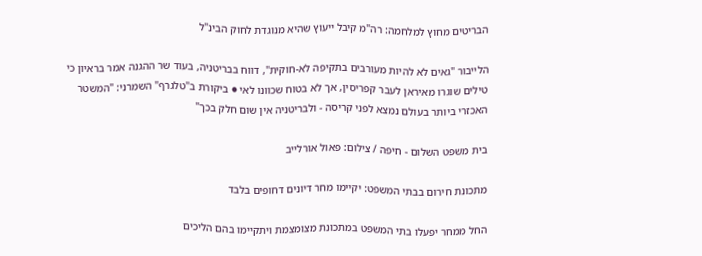הבריטים מחוץ למלחמה: רה"מ קיבל ייעוץ שהיא מנוגדת לחוק הבינ"ל

הלייבור "גאים לא להיות מעורבים בתקיפה לא-חוקית", דווח בבריטניה, בעוד שר ההגנה אמר בראיון כי טילים שוגרו מאיראן לעבר קפריסין, אך לא בטוח שכוונו לאי ● ביקורת ב"טלגרף" השמרני: "המשטר האכזרי ביותר בעולם נמצא לפני קריסה - ולבריטניה אין שום חלק בכך"

בית משפט השלום - חיפה / צילום: פאול אורלייב

מתכונת חירום בבתי המשפט: יקיימו מחר דיונים דחופים בלבד

החל ממחר יפעלו בתי המשפט במתכונת מצומצמת ויתקיימו בהם הליכים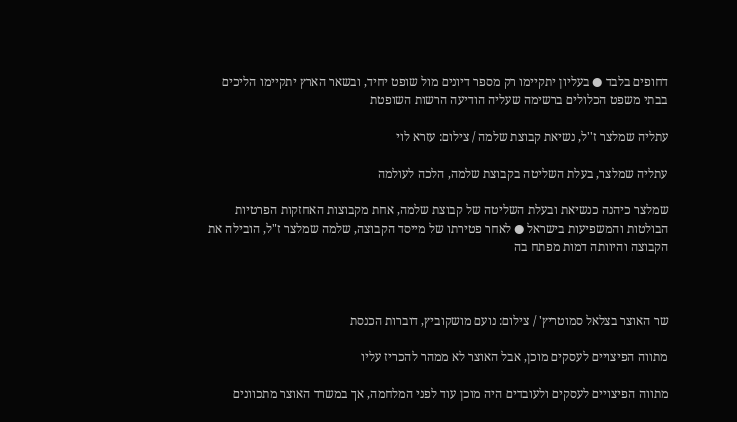דחופים בלבד ● בעליון יתקיימו רק מספר דיונים מול שופט יחיד, ובשאר הארץ יתקיימו הליכים בבתי משפט הכלולים ברשימה שעליה הודיעה הרשות השופטת

עתליה שמלצר ז''ל, נשיאת קבוצת שלמה / צילום: עזרא לוי

עתליה שמלצר, בעלת השליטה בקבוצת שלמה, הלכה לעולמה

שמלצר כיהנה כנשיאת ובעלת השליטה של קבוצת שלמה, אחת מקבוצות האחזקות הפרטיות הבולטות והמשפיעות בישראל ● לאחר פטירתו של מייסד הקבוצה, שלמה שמלצר ז"ל, הובילה את הקבוצה והיוותה דמות מפתח בה



שר האוצר בצלאל סמוטריץ' / צילום: נועם מושקוביץ, דוברות הכנסת

מתווה הפיצויים לעסקים מוכן, אבל האוצר לא ממהר להכריז עליו

מתווה הפיצויים לעסקים ולעובדים היה מוכן עוד לפני המלחמה, אך במשרד האוצר מתכוונים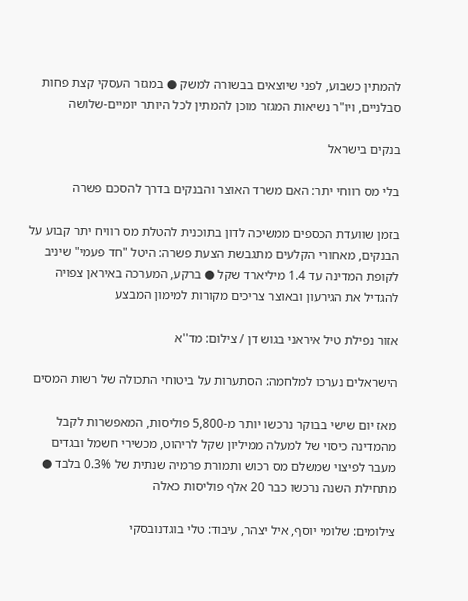להמתין כשבוע, לפני שיוצאים בבשורה למשק ● במגזר העסקי קצת פחות סבלניים, ויו"ר נשיאות המגזר מוכן להמתין לכל היותר יומיים-שלושה

בנקים בישראל

בלי מס רווחי יתר: האם משרד האוצר והבנקים בדרך להסכם פשרה

בזמן שוועדת הכספים ממשיכה לדון בתוכנית להטלת מס רוויח יתר קבוע על הבנקים, מאחורי הקלעים מתגבשת הצעת פשרה: היטל "חד פעמי" שיניב לקופת המדינה עד 1.4 מיליארד שקל ● ברקע, המערכה באיראן צפויה להגדיל את הגירעון ובאוצר צריכים מקורות למימון המבצע

אזור נפילת טיל איראני בגוש דן / צילום: מד''א

הישראלים נערכו למלחמה: הסתערות על ביטוחי התכולה של רשות המסים

מאז יום שישי בבוקר נרכשו יותר מ-5,800 פוליסות, המאפשרות לקבל מהמדינה כיסוי של למעלה ממיליון שקל לריהוט, מכשירי חשמל ובגדים מעבר לפיצוי שמשלם מס רכוש ותמורת פרמיה שנתית של 0.3% בלבד ● מתחילת השנה נרכשו כבר 20 אלף פוליסות כאלה

צילומים: שלומי יוסף, איל יצהר, עיבוד: טלי בוגדנובסקי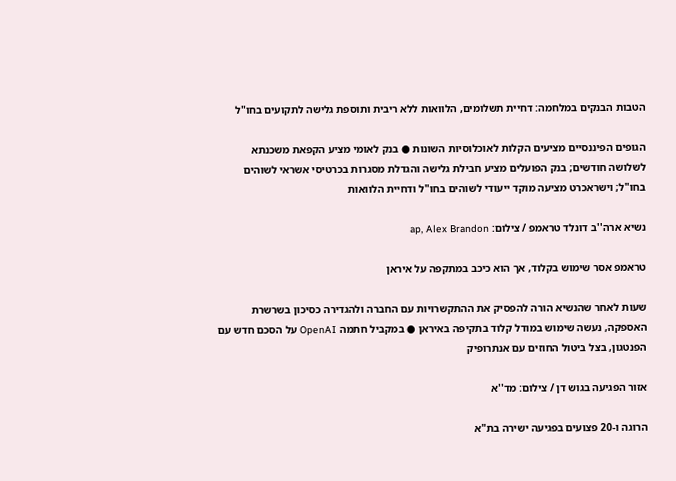הטבות הבנקים במלחמה: דחיית תשלומים, הלוואות ללא ריבית ותוספת גלישה לתקועים בחו"ל

הגופים הפיננסיים מציעים הקלות לאוכלוסיות השונות ● בנק לאומי מציע הקפאת משכנתא לשלושה חודשים; בנק הפועלים מציע חבילת גלישה והגדלת מסגרות בכרטיסי אשראי לשוהים בחו"ל; וישראכרט מציעה מוקד ייעודי לשוהים בחו"ל ודחיית הלוואות

נשיא ארה''ב דונלד טראמפ / צילום: ap, Alex Brandon

טראמפ אסר שימוש בקלוד, אך הוא כיכב במתקפה על איראן

שעות לאחר שהנשיא הורה להפסיק את ההתקשרויות עם החברה ולהגדירה כסיכון בשרשרת האספקה, נעשה שימוש במודל קלוד בתקיפה באיראן ● במקביל חתמה OpenAI על הסכם חדש עם הפנטגון, בצל ביטול החוזים עם אנתרופיק

אזור הפגיעה בגוש דן / צילום: מד''א

הרוגה ו-20 פצועים בפגיעה ישירה בת"א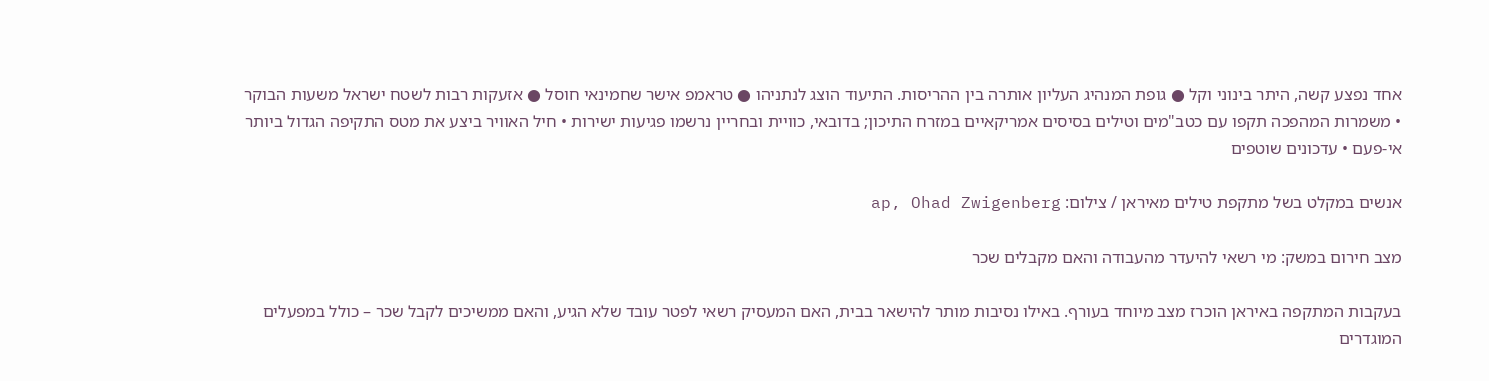אחד נפצע קשה, היתר בינוני וקל ● גופת המנהיג העליון אותרה בין ההריסות. התיעוד הוצג לנתניהו ● טראמפ אישר שחמינאי חוסל ● אזעקות רבות לשטח ישראל משעות הבוקר • משמרות המהפכה תקפו עם כטב"מים וטילים בסיסים אמריקאיים במזרח התיכון; בדובאי, כוויית ובחריין נרשמו פגיעות ישירות • חיל האוויר ביצע את מטס התקיפה הגדול ביותר אי-פעם • עדכונים שוטפים

אנשים במקלט בשל מתקפת טילים מאיראן / צילום: ap, Ohad Zwigenberg

מצב חירום במשק: מי רשאי להיעדר מהעבודה והאם מקבלים שכר

בעקבות המתקפה באיראן הוכרז מצב מיוחד בעורף. באילו נסיבות מותר להישאר בבית, האם המעסיק רשאי לפטר עובד שלא הגיע, והאם ממשיכים לקבל שכר – כולל במפעלים המוגדרים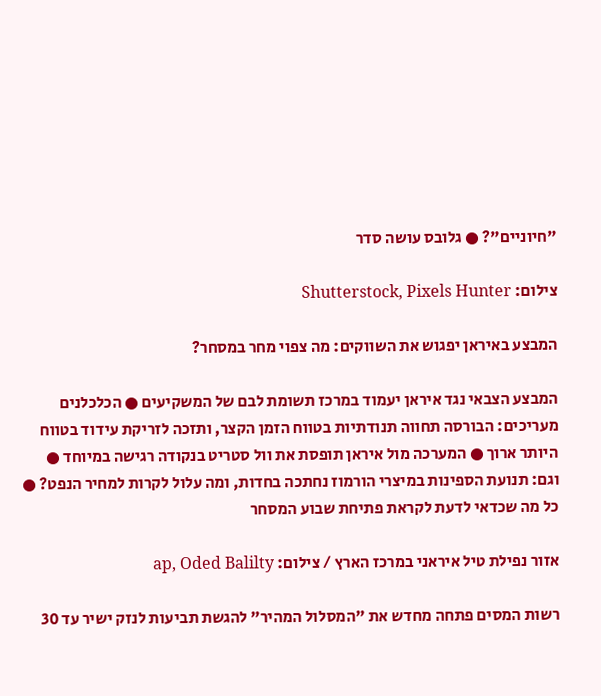"חיוניים"? ● גלובס עושה סדר

צילום: Shutterstock, Pixels Hunter

המבצע באיראן יפגוש את השווקים: מה צפוי מחר במסחר?

המבצע הצבאי נגד איראן יעמוד במרכז תשומת לבם של המשקיעים ● הכלכלנים מעריכים: הבורסה תחווה תנודתיות בטווח הזמן הקצר, ותזכה לזריקת עידוד בטווח היותר ארוך ● המערכה מול איראן תופסת את וול סטריט בנקודה רגישה במיוחד ● וגם: תנועת הספינות במיצרי הורמוז נחתכה בחדות, ומה עלול לקרות למחיר הנפט? ● כל מה שכדאי לדעת לקראת פתיחת שבוע המסחר

אזור נפילת טיל איראני במרכז הארץ / צילום: ap, Oded Balilty

רשות המסים פתחה מחדש את "המסלול המהיר" להגשת תביעות לנזק ישיר עד 30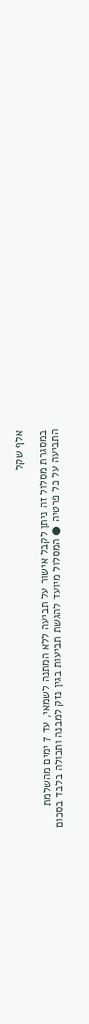אלף שקל

במסגרת מסלול זה ניתן לקבל אישור על תביעה ללא המתנה לשמאי, עד 7 ימים מהשלמת התביעה על כל פרטיה ● המסלול מיועד להגשת תביעות בגין נזק למבנה ותכולה בלבד בסכום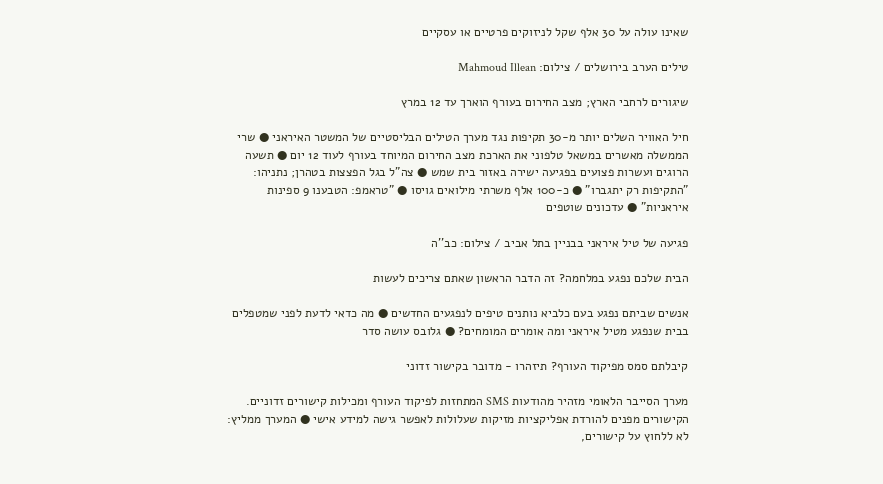שאינו עולה על 30 אלף שקל לניזוקים פרטיים או עסקיים

טילים הערב בירושלים / צילום: Mahmoud Illean

שיגורים לרחבי הארץ; מצב החירום בעורף הוארך עד 12 במרץ

חיל האוויר השלים יותר מ-30 תקיפות נגד מערך הטילים הבליסטיים של המשטר האיראני ● שרי הממשלה מאשרים במשאל טלפוני את הארכת מצב החירום המיוחד בעורף לעוד 12 יום ● תשעה הרוגים ועשרות פצועים בפגיעה ישירה באזור בית שמש ● צה"ל בגל הפצצות בטהרן; נתניהו: "התקיפות רק יתגברו" ● כ-100 אלף משרתי מילואים גויסו ● "טראמפ: הטבענו 9 ספינות איראניות" ● עדכונים שוטפים

פגיעה של טיל איראני בבניין בתל אביב / צילום: כב''ה

הבית שלכם נפגע במלחמה? זה הדבר הראשון שאתם צריכים לעשות

אנשים שביתם נפגע בעם כלביא נותנים טיפים לנפגעים החדשים ● מה כדאי לדעת לפני שמטפלים בבית שנפגע מטיל איראני ומה אומרים המומחים? ● גלובס עושה סדר

קיבלתם סמס מפיקוד העורף? תיזהרו - מדובר בקישור זדוני

מערך הסייבר הלאומי מזהיר מהודעות SMS המתחזות לפיקוד העורף ומכילות קישורים זדוניים. הקישורים מפנים להורדת אפליקציות מזיקות שעלולות לאפשר גישה למידע אישי ● המערך ממליץ: לא ללחוץ על קישורים,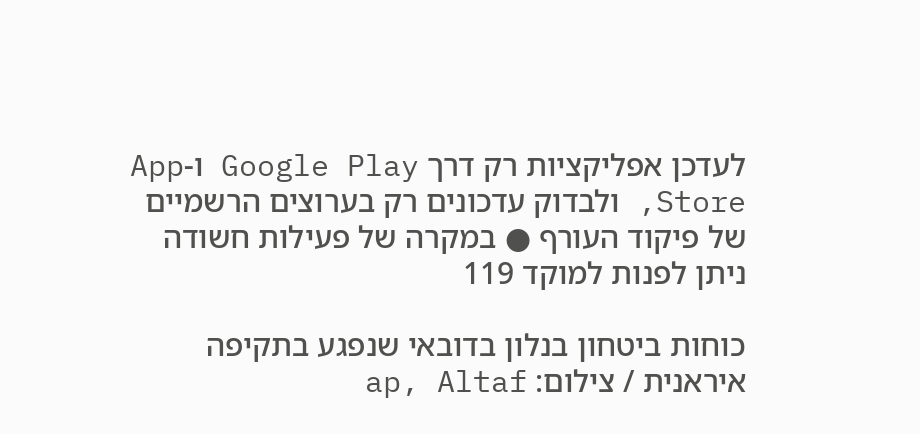לעדכן אפליקציות רק דרך Google Play ו-App Store, ולבדוק עדכונים רק בערוצים הרשמיים של פיקוד העורף ● במקרה של פעילות חשודה ניתן לפנות למוקד 119

כוחות ביטחון בנלון בדובאי שנפגע בתקיפה איראנית / צילום: ap, Altaf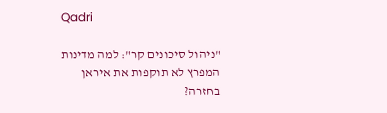Qadri

"ניהול סיכונים קר": למה מדינות המפרץ לא תוקפות את איראן בחזרה?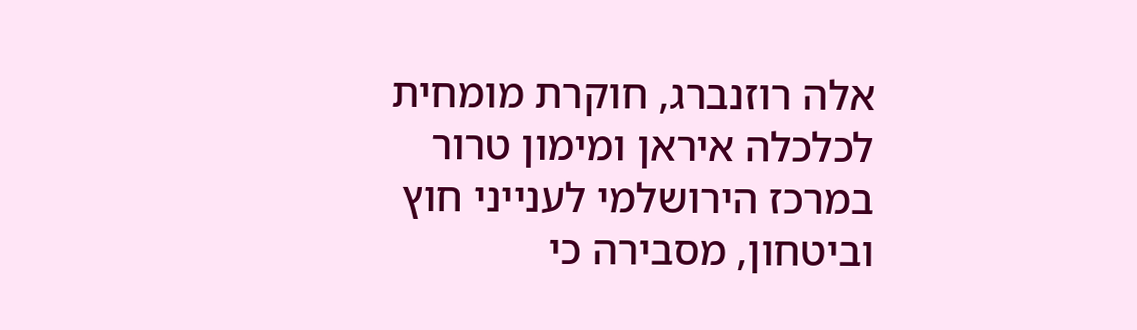אלה רוזנברג, חוקרת מומחית לכלכלה איראן ומימון טרור במרכז הירושלמי לענייני חוץ וביטחון, מסבירה כי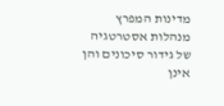מדינות המפרץ מנהלות אסטרטגיה של גידור סיכונים והן אינן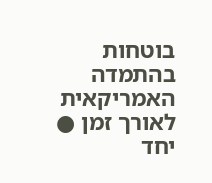בוטחות בהתמדה האמריקאית לאורך זמן ● יחד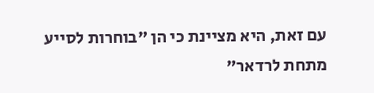עם זאת, היא מציינת כי הן "בוחרות לסייע מתחת לרדאר"